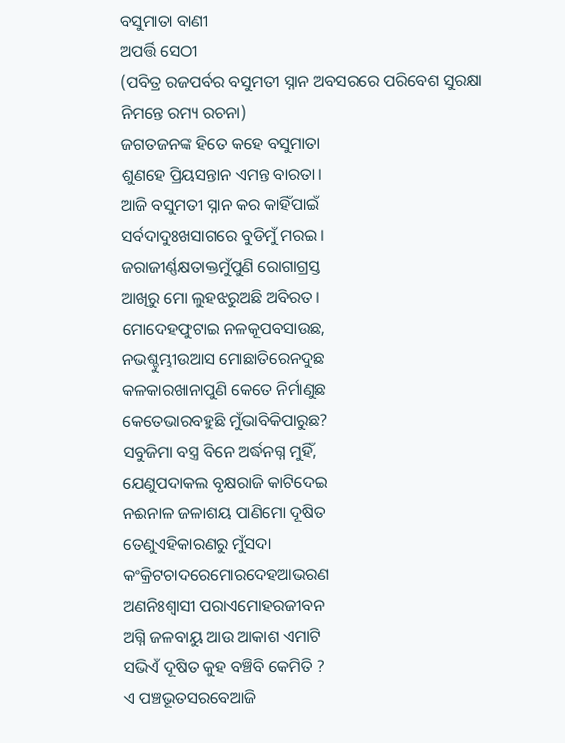ବସୁମାତା ବାଣୀ
ଅପର୍ତ୍ତି ସେଠୀ
(ପବିତ୍ର ରଜପର୍ବର ବସୁମତୀ ସ୍ନାନ ଅବସରରେ ପରିବେଶ ସୁରକ୍ଷା ନିମନ୍ତେ ରମ୍ୟ ରଚନା)
ଜଗତଜନଙ୍କ ହିତେ କହେ ବସୁମାତା
ଶୁଣହେ ପ୍ରିୟସନ୍ତାନ ଏମନ୍ତ ବାରତା।
ଆଜି ବସୁମତୀ ସ୍ନାନ କର କାହିଁପାଇଁ
ସର୍ବଦାଦୁଃଖସାଗରେ ବୁଡିମୁଁ ମରଇ।
ଜରାଜୀର୍ଣ୍ଣକ୍ଷତାକ୍ତମୁଁପୁଣି ରୋଗାଗ୍ରସ୍ତ
ଆଖିରୁ ମୋ ଲୁହଝରୁଅଛି ଅବିରତ।
ମୋଦେହଫୁଟାଇ ନଳକୂପବସାଉଛ,
ନଭଶ୍ଚୁମ୍ଭୀଉଆସ ମୋଛାତିରେନଦୁଛ
କଳକାରଖାନାପୁଣି କେତେ ନିର୍ମାଣୁଛ
କେତେଭାରବହୁଛି ମୁଁଭାବିକିପାରୁଛ?
ସବୁଜିମା ବସ୍ତ୍ର ବିନେ ଅର୍ଦ୍ଧନଗ୍ନ ମୁହିଁ,
ଯେଣୁପଦାକଲ ବୃକ୍ଷରାଜି କାଟିଦେଇ
ନଈନାଳ ଜଳାଶୟ ପାଣିମୋ ଦୂଷିତ
ତେଣୁଏହିକାରଣରୁ ମୁଁସଦା
କଂକ୍ରିଟଚାଦରେମୋରଦେହଆଭରଣ
ଅଣନିଃଶ୍ବାସୀ ପରାଏମୋହରଜୀବନ
ଅଗ୍ନି ଜଳବାୟୁ ଆଉ ଆକାଶ ଏମାଟି
ସଭିଏଁ ଦୂଷିତ କୁହ ବଞ୍ଚିବି କେମିତି ?
ଏ ପଞ୍ଚଭୂତସରବେଆଜି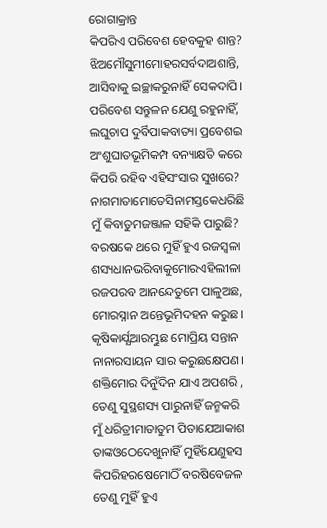ରୋଗାକ୍ରାନ୍ତ
କିପରିଏ ପରିବେଶ ହେବକୁହ ଶାନ୍ତ?
ଝିଅମୌସୁମୀମୋହରସର୍ବଦାଅଶାନ୍ତି,
ଆସିବାକୁ ଇଚ୍ଛାକରୁନାହିଁ ସେକଦାପି।
ପରିବେଶ ସନ୍ତୁଳନ ଯେଣୁ ରହୁନାହିଁ,
ଲଘୁଚାପ ଦୁର୍ବିପାକବାତ୍ୟା ପ୍ରବେଶଇ
ଅଂଶୁଘାତଭୂମିକମ୍ପ ବନ୍ୟାକ୍ଷତି କରେ
କିପରି ରହିବ ଏହିସଂସାର ସୁଖରେ?
ନାଗମାତାମୋତେସିନାମସ୍ତକେଧରିଛି
ମୁଁ କିବାତୁମଜଞ୍ଜାଳ ସହିକି ପାରୁଛି?
ବରଷକେ ଥରେ ମୁହିଁ ହୁଏ ରଜସ୍ୱଳା
ଶସ୍ୟଧାନଭରିବାକୁମୋରଏହିଲୀଳା
ରଜପରବ ଆନନ୍ଦେତୁମେ ପାଳୁଅଛ,
ମୋରସ୍ନାନ ଅନ୍ତେଭୂମିଦହନ କରୁଛ।
କୃଷିକାର୍ଯ୍ଯଆରମ୍ଭୁଛ ମୋପ୍ରିୟ ସନ୍ତାନ
ନାନାରସାୟନ ସାର କରୁଛକ୍ଷେପଣ।
ଶକ୍ତିମୋର ଦିନୁଁଦିନ ଯାଏ ଅପଶରି ,
ତେଣୁ ସୁସ୍ଥଶସ୍ୟ ପାରୁନାହିଁ ଜନ୍ମକରି
ମୁଁ ଧରିତ୍ରୀମାତାତୁମ ପିତାଯେଆକାଶ
ତାଙ୍କଓଠେଦେଖୁନାହିଁ ମୁହିଁଯେଣୁହସ
କିପରିହରଷେମୋଠିଁ ବରଷିବେଜଳ
ତେଣୁ ମୁହିଁ ହୁଏ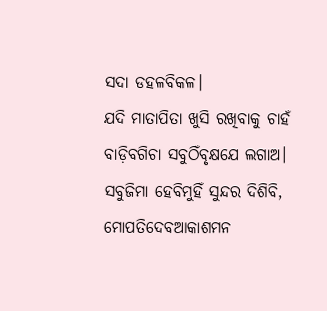ସଦା ଡହଳବିକଳ।
ଯଦି ମାତାପିତା ଖୁସି ରଖିବାକୁ ଚାହଁ
ବାଡ଼ିବଗିଚା ସବୁଠିଁବୃକ୍ଷଯେ ଲଗାଅ।
ସବୁଜିମା ହେବିମୁହିଁ ସୁନ୍ଦର ଦିଶିବି,
ମୋପତିଦେବଆକାଶମନ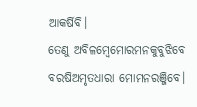ଆକର୍ଷିବି।
ତେଣୁ ଅବିଳମ୍ବେମୋରମନକୁବୁଝିବେ
ବରଷିଅମୃତଧାରା ମୋମନରଞ୍ଜିବେ।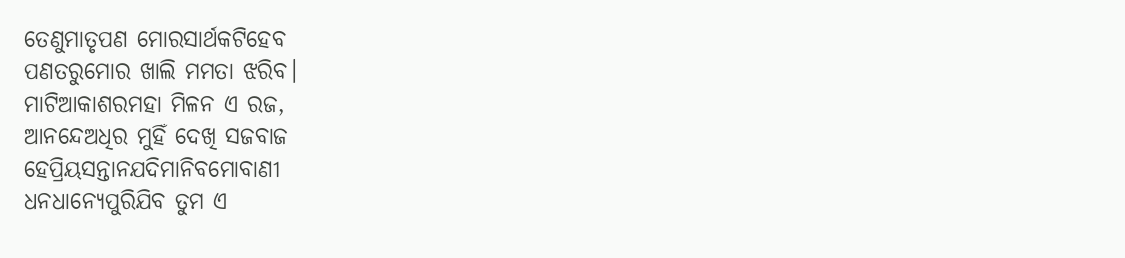ତେଣୁମାତୃପଣ ମୋରସାର୍ଥକଟିହେବ
ପଣତରୁମୋର ଖାଲି ମମତା ଝରିବ।
ମାଟିଆକାଶରମହା ମିଳନ ଏ ରଜ,
ଆନନ୍ଦେଅଧିର ମୁହିଁ ଦେଖି ସଜବାଜ
ହେପ୍ରିୟସନ୍ତାନଯଦିମାନିବମୋବାଣୀ
ଧନଧାନ୍ଯେପୁରିଯିବ ତୁମ ଏ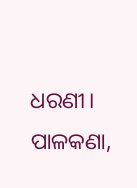ଧରଣୀ।
ପାଳକଣା,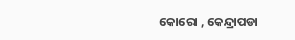କୋରୋ , କେନ୍ଦ୍ରାପଡା